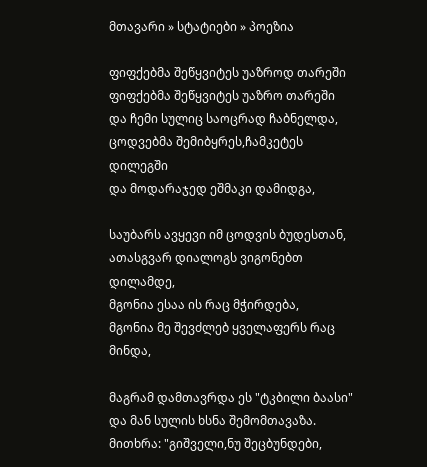მთავარი » სტატიები » პოეზია

ფიფქებმა შეწყვიტეს უაზროდ თარეში
ფიფქებმა შეწყვიტეს უაზრო თარეში
და ჩემი სულიც საოცრად ჩაბნელდა,
ცოდვებმა შემიბყრეს,ჩამკეტეს დილეგში
და მოდარაჯედ ეშმაკი დამიდგა,

საუბარს ავყევი იმ ცოდვის ბუდესთან,
ათასგვარ დიალოგს ვიგონებთ დილამდე,
მგონია ესაა ის რაც მჭირდება,
მგონია მე შევძლებ ყველაფერს რაც მინდა,

მაგრამ დამთავრდა ეს "ტკბილი ბაასი"
და მან სულის ხსნა შემომთავაზა.
მითხრა: "გიშველი,ნუ შეცბუნდები,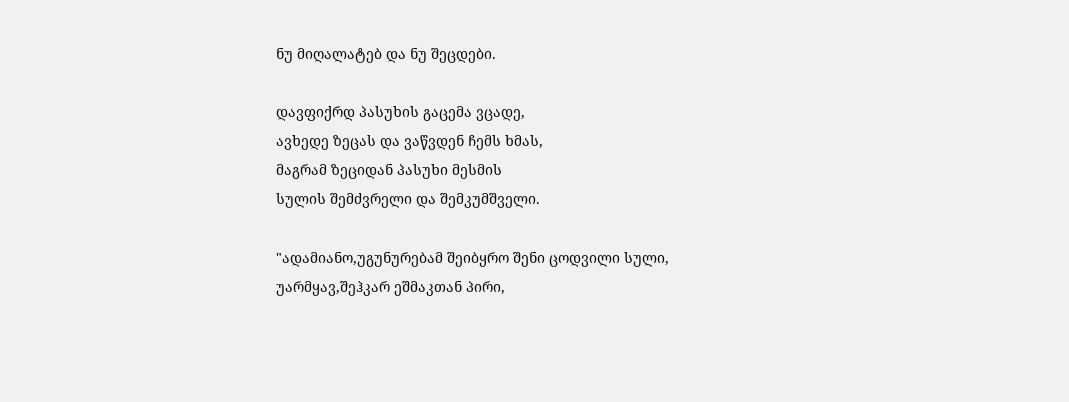ნუ მიღალატებ და ნუ შეცდები.

დავფიქრდ პასუხის გაცემა ვცადე,
ავხედე ზეცას და ვაწვდენ ჩემს ხმას,
მაგრამ ზეციდან პასუხი მესმის
სულის შემძვრელი და შემკუმშველი.

"ადამიანო,უგუნურებამ შეიბყრო შენი ცოდვილი სული,
უარმყავ,შეჰკარ ეშმაკთან პირი,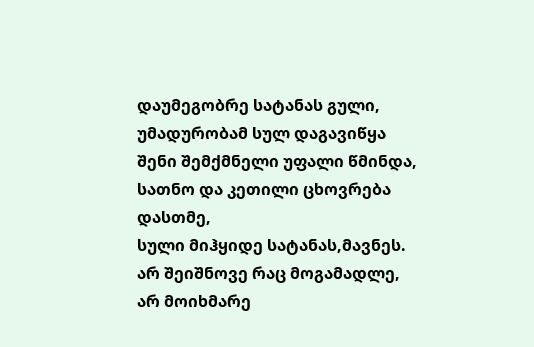დაუმეგობრე სატანას გული,
უმადურობამ სულ დაგავიწყა
შენი შემქმნელი უფალი წმინდა,
სათნო და კეთილი ცხოვრება დასთმე,
სული მიჰყიდე სატანას,მავნეს.
არ შეიშნოვე რაც მოგამადლე,
არ მოიხმარე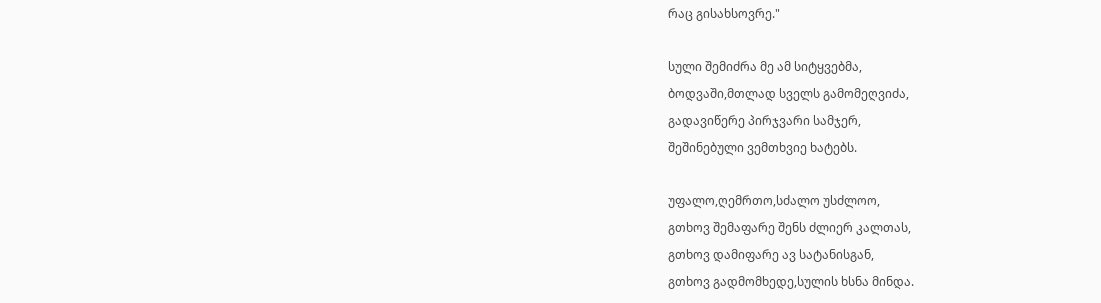რაც გისახსოვრე."

სული შემიძრა მე ამ სიტყვებმა,
ბოდვაში,მთლად სველს გამომეღვიძა,
გადავიწერე პირჯვარი სამჯერ,
შეშინებული ვემთხვიე ხატებს.

უფალო,ღემრთო,სძალო უსძლოო,
გთხოვ შემაფარე შენს ძლიერ კალთას,
გთხოვ დამიფარე ავ სატანისგან,
გთხოვ გადმომხედე,სულის ხსნა მინდა.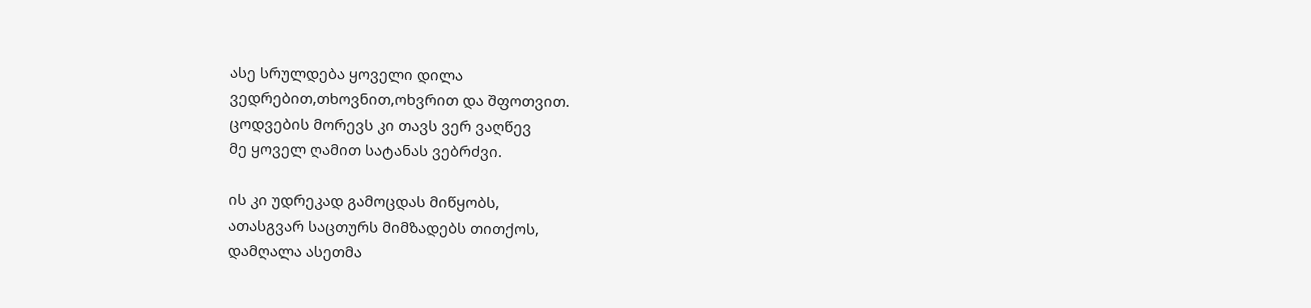ასე სრულდება ყოველი დილა
ვედრებით,თხოვნით,ოხვრით და შფოთვით.
ცოდვების მორევს კი თავს ვერ ვაღწევ
მე ყოველ ღამით სატანას ვებრძვი.

ის კი უდრეკად გამოცდას მიწყობს,
ათასგვარ საცთურს მიმზადებს თითქოს,
დამღალა ასეთმა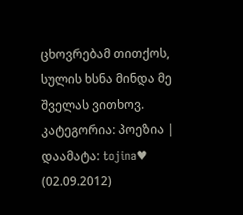ცხოვრებამ თითქოს,
სულის ხსნა მინდა მე შველას ვითხოვ.
კატეგორია: პოეზია | დაამატა: tojina♥ (02.09.2012)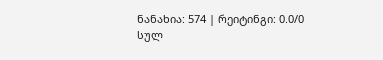ნანახია: 574 | რეიტინგი: 0.0/0
სულ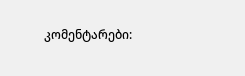კომენტარები: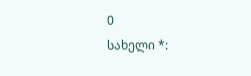0
სახელი *: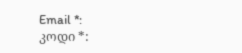Email *:
კოდი *: